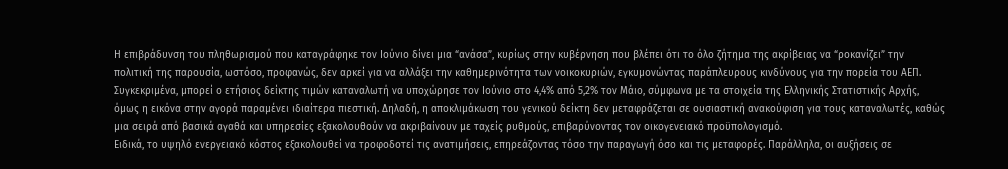Η επιβράδυνση του πληθωρισμού που καταγράφηκε τον Ιούνιο δίνει μια “ανάσα”, κυρίως στην κυβέρνηση που βλέπει ότι το όλο ζήτημα της ακρίβειας να “ροκανίζει” την πολιτική της παρουσία, ωστόσο, προφανώς, δεν αρκεί για να αλλάξει την καθημερινότητα των νοικοκυριών, εγκυμονώντας παράπλευρους κινδύνους για την πορεία του ΑΕΠ.
Συγκεκριμένα, μπορεί ο ετήσιος δείκτης τιμών καταναλωτή να υποχώρησε τον Ιούνιο στο 4,4% από 5,2% τον Μάιο, σύμφωνα με τα στοιχεία της Ελληνικής Στατιστικής Αρχής, όμως η εικόνα στην αγορά παραμένει ιδιαίτερα πιεστική. Δηλαδή, η αποκλιμάκωση του γενικού δείκτη δεν μεταφράζεται σε ουσιαστική ανακούφιση για τους καταναλωτές, καθώς μια σειρά από βασικά αγαθά και υπηρεσίες εξακολουθούν να ακριβαίνουν με ταχείς ρυθμούς, επιβαρύνοντας τον οικογενειακό προϋπολογισμό.
Ειδικά, το υψηλό ενεργειακό κόστος εξακολουθεί να τροφοδοτεί τις ανατιμήσεις, επηρεάζοντας τόσο την παραγωγή όσο και τις μεταφορές. Παράλληλα, οι αυξήσεις σε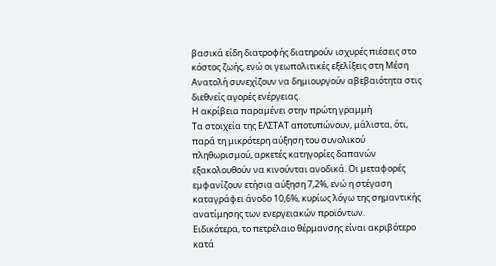βασικά είδη διατροφής διατηρούν ισχυρές πιέσεις στο κόστος ζωής, ενώ οι γεωπολιτικές εξελίξεις στη Μέση Ανατολή συνεχίζουν να δημιουργούν αβεβαιότητα στις διεθνείς αγορές ενέργειας.
Η ακρίβεια παραμένει στην πρώτη γραμμή
Τα στοιχεία της ΕΛΣΤΑΤ αποτυπώνουν, μάλιστα, ότι, παρά τη μικρότερη αύξηση του συνολικού πληθωρισμού, αρκετές κατηγορίες δαπανών εξακολουθούν να κινούνται ανοδικά. Οι μεταφορές εμφανίζουν ετήσια αύξηση 7,2%, ενώ η στέγαση καταγράφει άνοδο 10,6%, κυρίως λόγω της σημαντικής ανατίμησης των ενεργειακών προϊόντων.
Ειδικότερα, το πετρέλαιο θέρμανσης είναι ακριβότερο κατά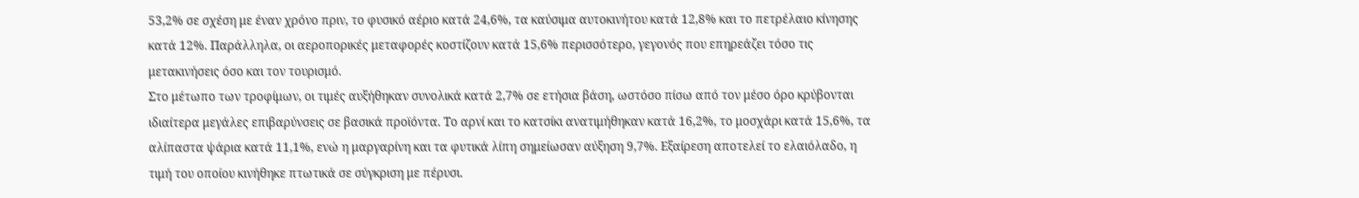53,2% σε σχέση με έναν χρόνο πριν, το φυσικό αέριο κατά 24,6%, τα καύσιμα αυτοκινήτου κατά 12,8% και το πετρέλαιο κίνησης κατά 12%. Παράλληλα, οι αεροπορικές μεταφορές κοστίζουν κατά 15,6% περισσότερο, γεγονός που επηρεάζει τόσο τις μετακινήσεις όσο και τον τουρισμό.
Στο μέτωπο των τροφίμων, οι τιμές αυξήθηκαν συνολικά κατά 2,7% σε ετήσια βάση, ωστόσο πίσω από τον μέσο όρο κρύβονται ιδιαίτερα μεγάλες επιβαρύνσεις σε βασικά προϊόντα. Το αρνί και το κατσίκι ανατιμήθηκαν κατά 16,2%, το μοσχάρι κατά 15,6%, τα αλίπαστα ψάρια κατά 11,1%, ενώ η μαργαρίνη και τα φυτικά λίπη σημείωσαν αύξηση 9,7%. Εξαίρεση αποτελεί το ελαιόλαδο, η τιμή του οποίου κινήθηκε πτωτικά σε σύγκριση με πέρυσι.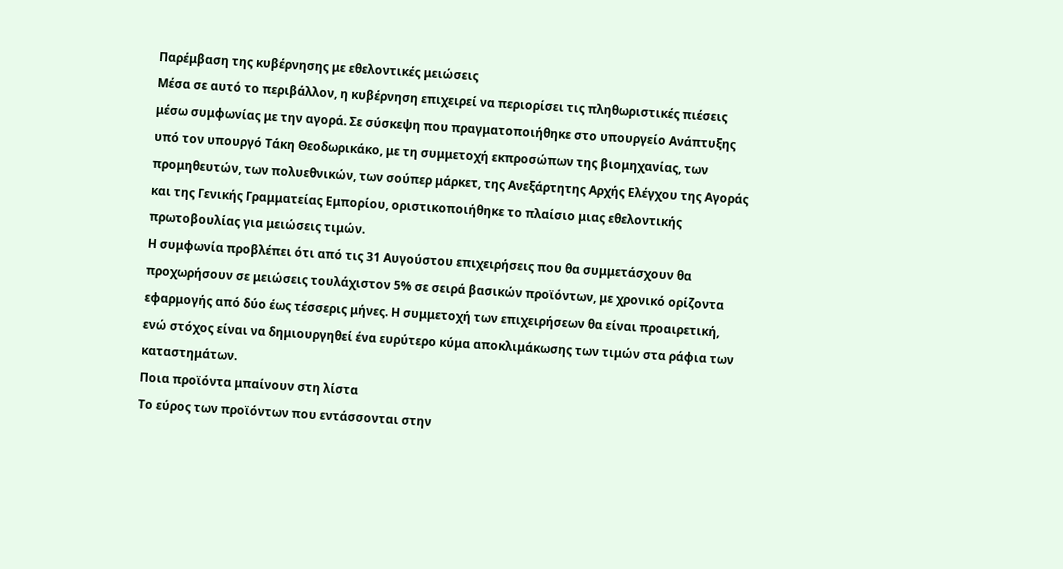Παρέμβαση της κυβέρνησης με εθελοντικές μειώσεις
Μέσα σε αυτό το περιβάλλον, η κυβέρνηση επιχειρεί να περιορίσει τις πληθωριστικές πιέσεις μέσω συμφωνίας με την αγορά. Σε σύσκεψη που πραγματοποιήθηκε στο υπουργείο Ανάπτυξης υπό τον υπουργό Τάκη Θεοδωρικάκο, με τη συμμετοχή εκπροσώπων της βιομηχανίας, των προμηθευτών, των πολυεθνικών, των σούπερ μάρκετ, της Ανεξάρτητης Αρχής Ελέγχου της Αγοράς και της Γενικής Γραμματείας Εμπορίου, οριστικοποιήθηκε το πλαίσιο μιας εθελοντικής πρωτοβουλίας για μειώσεις τιμών.
Η συμφωνία προβλέπει ότι από τις 31 Αυγούστου επιχειρήσεις που θα συμμετάσχουν θα προχωρήσουν σε μειώσεις τουλάχιστον 5% σε σειρά βασικών προϊόντων, με χρονικό ορίζοντα εφαρμογής από δύο έως τέσσερις μήνες. Η συμμετοχή των επιχειρήσεων θα είναι προαιρετική, ενώ στόχος είναι να δημιουργηθεί ένα ευρύτερο κύμα αποκλιμάκωσης των τιμών στα ράφια των καταστημάτων.
Ποια προϊόντα μπαίνουν στη λίστα
Το εύρος των προϊόντων που εντάσσονται στην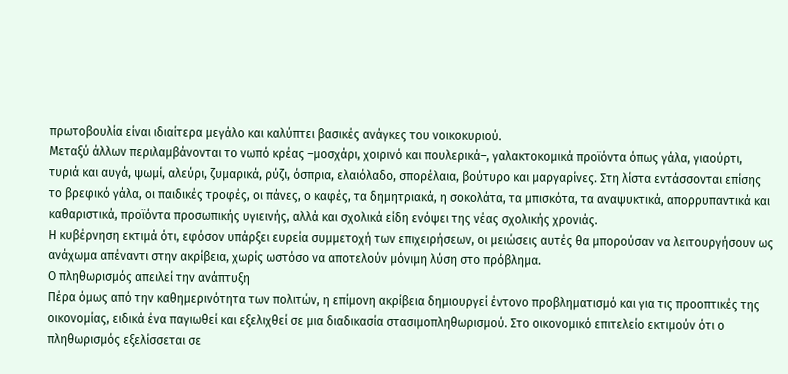πρωτοβουλία είναι ιδιαίτερα μεγάλο και καλύπτει βασικές ανάγκες του νοικοκυριού.
Μεταξύ άλλων περιλαμβάνονται το νωπό κρέας –μοσχάρι, χοιρινό και πουλερικά–, γαλακτοκομικά προϊόντα όπως γάλα, γιαούρτι, τυριά και αυγά, ψωμί, αλεύρι, ζυμαρικά, ρύζι, όσπρια, ελαιόλαδο, σπορέλαια, βούτυρο και μαργαρίνες. Στη λίστα εντάσσονται επίσης το βρεφικό γάλα, οι παιδικές τροφές, οι πάνες, ο καφές, τα δημητριακά, η σοκολάτα, τα μπισκότα, τα αναψυκτικά, απορρυπαντικά και καθαριστικά, προϊόντα προσωπικής υγιεινής, αλλά και σχολικά είδη ενόψει της νέας σχολικής χρονιάς.
Η κυβέρνηση εκτιμά ότι, εφόσον υπάρξει ευρεία συμμετοχή των επιχειρήσεων, οι μειώσεις αυτές θα μπορούσαν να λειτουργήσουν ως ανάχωμα απέναντι στην ακρίβεια, χωρίς ωστόσο να αποτελούν μόνιμη λύση στο πρόβλημα.
Ο πληθωρισμός απειλεί την ανάπτυξη
Πέρα όμως από την καθημερινότητα των πολιτών, η επίμονη ακρίβεια δημιουργεί έντονο προβληματισμό και για τις προοπτικές της οικονομίας, ειδικά ένα παγιωθεί και εξελιχθεί σε μια διαδικασία στασιμοπληθωρισμού. Στο οικονομικό επιτελείο εκτιμούν ότι ο πληθωρισμός εξελίσσεται σε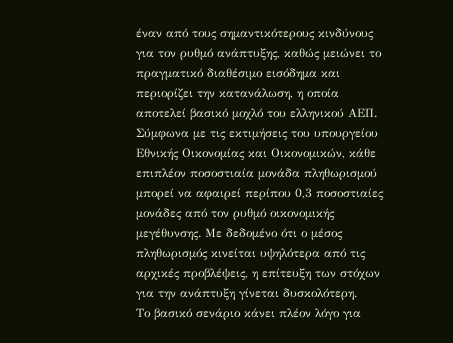έναν από τους σημαντικότερους κινδύνους για τον ρυθμό ανάπτυξης, καθώς μειώνει το πραγματικό διαθέσιμο εισόδημα και περιορίζει την κατανάλωση, η οποία αποτελεί βασικό μοχλό του ελληνικού ΑΕΠ.
Σύμφωνα με τις εκτιμήσεις του υπουργείου Εθνικής Οικονομίας και Οικονομικών, κάθε επιπλέον ποσοστιαία μονάδα πληθωρισμού μπορεί να αφαιρεί περίπου 0,3 ποσοστιαίες μονάδες από τον ρυθμό οικονομικής μεγέθυνσης. Με δεδομένο ότι ο μέσος πληθωρισμός κινείται υψηλότερα από τις αρχικές προβλέψεις, η επίτευξη των στόχων για την ανάπτυξη γίνεται δυσκολότερη.
Το βασικό σενάριο κάνει πλέον λόγο για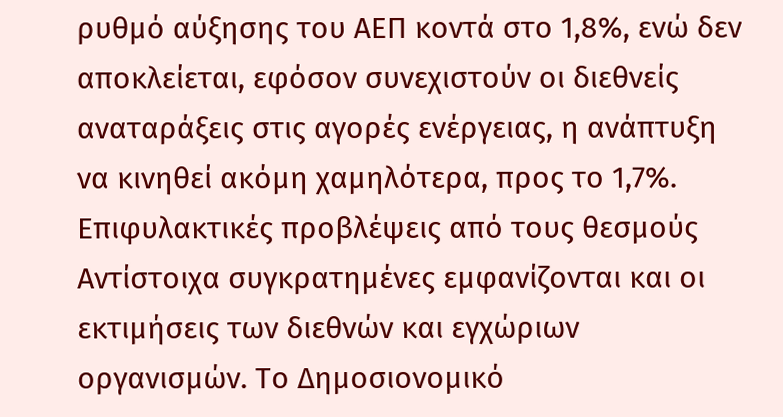ρυθμό αύξησης του ΑΕΠ κοντά στο 1,8%, ενώ δεν αποκλείεται, εφόσον συνεχιστούν οι διεθνείς αναταράξεις στις αγορές ενέργειας, η ανάπτυξη να κινηθεί ακόμη χαμηλότερα, προς το 1,7%.
Επιφυλακτικές προβλέψεις από τους θεσμούς
Αντίστοιχα συγκρατημένες εμφανίζονται και οι εκτιμήσεις των διεθνών και εγχώριων οργανισμών. Το Δημοσιονομικό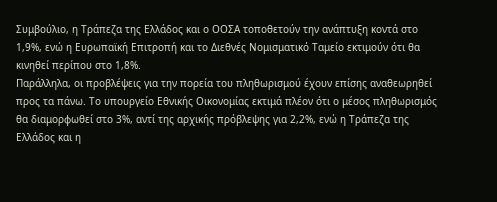Συμβούλιο, η Τράπεζα της Ελλάδος και ο ΟΟΣΑ τοποθετούν την ανάπτυξη κοντά στο 1,9%, ενώ η Ευρωπαϊκή Επιτροπή και το Διεθνές Νομισματικό Ταμείο εκτιμούν ότι θα κινηθεί περίπου στο 1,8%.
Παράλληλα, οι προβλέψεις για την πορεία του πληθωρισμού έχουν επίσης αναθεωρηθεί προς τα πάνω. Το υπουργείο Εθνικής Οικονομίας εκτιμά πλέον ότι ο μέσος πληθωρισμός θα διαμορφωθεί στο 3%, αντί της αρχικής πρόβλεψης για 2,2%, ενώ η Τράπεζα της Ελλάδος και η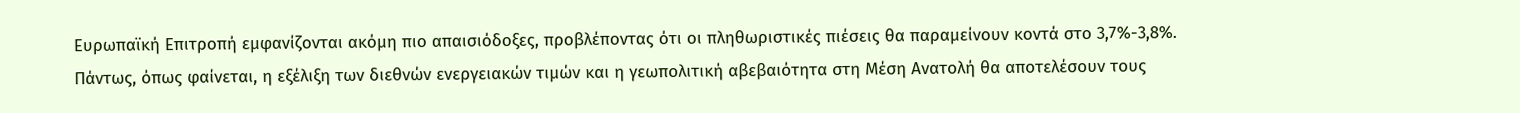Ευρωπαϊκή Επιτροπή εμφανίζονται ακόμη πιο απαισιόδοξες, προβλέποντας ότι οι πληθωριστικές πιέσεις θα παραμείνουν κοντά στο 3,7%-3,8%.
Πάντως, όπως φαίνεται, η εξέλιξη των διεθνών ενεργειακών τιμών και η γεωπολιτική αβεβαιότητα στη Μέση Ανατολή θα αποτελέσουν τους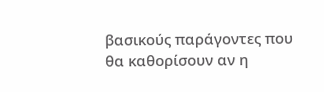βασικούς παράγοντες που θα καθορίσουν αν η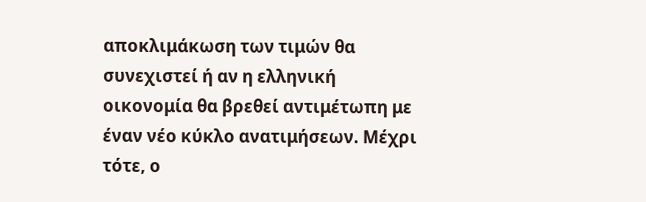αποκλιμάκωση των τιμών θα συνεχιστεί ή αν η ελληνική οικονομία θα βρεθεί αντιμέτωπη με έναν νέο κύκλο ανατιμήσεων. Μέχρι τότε, ο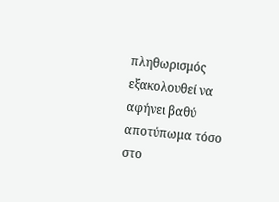πληθωρισμός εξακολουθεί να αφήνει βαθύ αποτύπωμα τόσο στο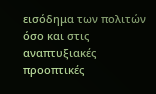εισόδημα των πολιτών όσο και στις αναπτυξιακές προοπτικές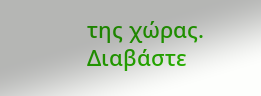της χώρας.
Διαβάστε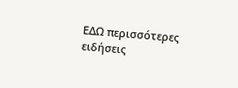ΕΔΩ περισσότερες ειδήσεις